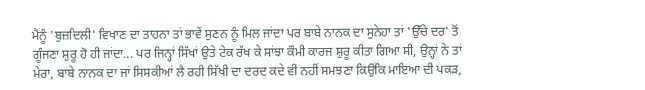ਮੈਨੂੰ 'ਬੁਜ਼ਦਿਲੀ' ਵਿਖਾਣ ਦਾ ਤਾਹਨਾ ਤਾਂ ਭਾਵੇਂ ਸੁਣਨ ਨੂੰ ਮਿਲ ਜਾਂਦਾ ਪਰ ਬਾਬੇ ਨਾਨਕ ਦਾ ਸੁਨੇਹਾ ਤਾਂ 'ਉੱਚੇ ਦਰ' ਤੋਂ ਗੂੰਜਣਾ ਸ਼ੁਰੂ ਹੋ ਹੀ ਜਾਂਦਾ... ਪਰ ਜਿਨ੍ਹਾਂ ਸਿੱਖਾਂ ਉਤੇ ਟੇਕ ਰੱਖ ਕੇ ਸਾਂਝਾ ਕੌਮੀ ਕਾਰਜ ਸ਼ੁਰੂ ਕੀਤਾ ਗਿਆ ਸੀ, ਉਨ੍ਹਾਂ ਨੇ ਤਾਂ ਮੇਰਾ, ਬਾਬੇ ਨਾਨਕ ਦਾ ਜਾਂ ਸਿਸਕੀਆਂ ਲੈ ਰਹੀ ਸਿੱਖੀ ਦਾ ਦਰਦ ਕਦੇ ਵੀ ਨਹੀਂ ਸਮਝਣਾ ਕਿਉਂਕਿ ਮਾਇਆ ਦੀ ਪਕੜ,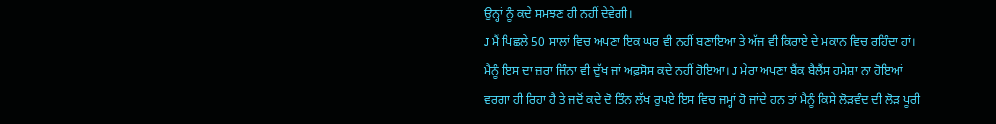ਉਨ੍ਹਾਂ ਨੂੰ ਕਦੇ ਸਮਝਣ ਹੀ ਨਹੀਂ ਦੇਵੇਗੀ।
J ਮੈਂ ਪਿਛਲੇ 50 ਸਾਲਾਂ ਵਿਚ ਅਪਣਾ ਇਕ ਘਰ ਵੀ ਨਹੀਂ ਬਣਾਇਆ ਤੇ ਅੱਜ ਵੀ ਕਿਰਾਏ ਦੇ ਮਕਾਨ ਵਿਚ ਰਹਿੰਦਾ ਹਾਂ। ਮੈਨੂੰ ਇਸ ਦਾ ਜ਼ਰਾ ਜਿੰਨਾ ਵੀ ਦੁੱਖ ਜਾਂ ਅਫ਼ਸੋਸ ਕਦੇ ਨਹੀਂ ਹੋਇਆ। J ਮੇਰਾ ਅਪਣਾ ਬੈਂਕ ਬੈਲੈਂਸ ਹਮੇਸ਼ਾ ਨਾ ਹੋਇਆਂ ਵਰਗਾ ਹੀ ਰਿਹਾ ਹੈ ਤੇ ਜਦੋਂ ਕਦੇ ਦੋ ਤਿੰਨ ਲੱਖ ਰੁਪਏ ਇਸ ਵਿਚ ਜਮ੍ਹਾਂ ਹੋ ਜਾਂਦੇ ਹਨ ਤਾਂ ਮੈਨੂੰ ਕਿਸੇ ਲੋੜਵੰਦ ਦੀ ਲੋੜ ਪੂਰੀ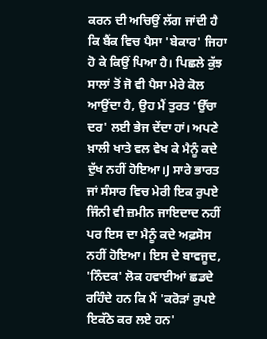ਕਰਨ ਦੀ ਅਚਿਉਂ ਲੱਗ ਜਾਂਦੀ ਹੈ ਕਿ ਬੈਂਕ ਵਿਚ ਪੈਸਾ 'ਬੇਕਾਰ' ਜਿਹਾ ਹੋ ਕੇ ਕਿਉਂ ਪਿਆ ਹੈ। ਪਿਛਲੇ ਕੁੱਝ ਸਾਲਾਂ ਤੋਂ ਜੋ ਵੀ ਪੈਸਾ ਮੇਰੇ ਕੋਲ ਆਉਂਦਾ ਹੈ, ਉਹ ਮੈਂ ਤੁਰਤ 'ਉੱਚਾ ਦਰ' ਲਈ ਭੇਜ ਦੇਂਦਾ ਹਾਂ। ਅਪਣੇ ਖ਼ਾਲੀ ਖਾਤੇ ਵਲ ਵੇਖ ਕੇ ਮੈਨੂੰ ਕਦੇ ਦੁੱਖ ਨਹੀਂ ਹੋਇਆ।J ਸਾਰੇ ਭਾਰਤ ਜਾਂ ਸੰਸਾਰ ਵਿਚ ਮੇਰੀ ਇਕ ਰੁਪਏ ਜਿੰਨੀ ਵੀ ਜ਼ਮੀਨ ਜਾਇਦਾਦ ਨਹੀਂ ਪਰ ਇਸ ਦਾ ਮੈਨੂੰ ਕਦੇ ਅਫ਼ਸੋਸ ਨਹੀਂ ਹੋਇਆ। ਇਸ ਦੇ ਬਾਵਜੂਦ, 'ਨਿੰਦਕ' ਲੋਕ ਹਵਾਈਆਂ ਛਡਦੇ ਰਹਿੰਦੇ ਹਨ ਕਿ ਮੈਂ 'ਕਰੋੜਾਂ ਰੁਪਏ ਇਕੱਠੇ ਕਰ ਲਏ ਹਨ'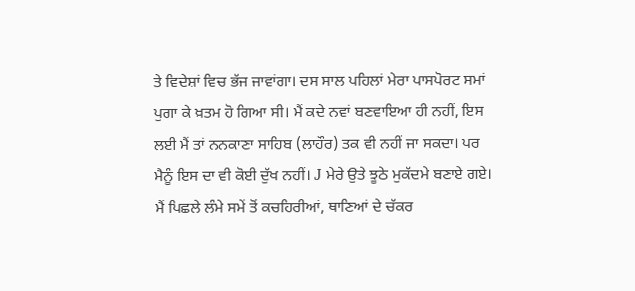ਤੇ ਵਿਦੇਸ਼ਾਂ ਵਿਚ ਭੱਜ ਜਾਵਾਂਗਾ। ਦਸ ਸਾਲ ਪਹਿਲਾਂ ਮੇਰਾ ਪਾਸਪੋਰਟ ਸਮਾਂ ਪੁਗਾ ਕੇ ਖ਼ਤਮ ਹੋ ਗਿਆ ਸੀ। ਮੈਂ ਕਦੇ ਨਵਾਂ ਬਣਵਾਇਆ ਹੀ ਨਹੀਂ, ਇਸ ਲਈ ਮੈਂ ਤਾਂ ਨਨਕਾਣਾ ਸਾਹਿਬ (ਲਾਹੌਰ) ਤਕ ਵੀ ਨਹੀਂ ਜਾ ਸਕਦਾ। ਪਰ ਮੈਨੂੰ ਇਸ ਦਾ ਵੀ ਕੋਈ ਦੁੱਖ ਨਹੀਂ। J ਮੇਰੇ ਉਤੇ ਝੂਠੇ ਮੁਕੱਦਮੇ ਬਣਾਏ ਗਏ। ਮੈਂ ਪਿਛਲੇ ਲੰਮੇ ਸਮੇਂ ਤੋਂ ਕਚਹਿਰੀਆਂ, ਥਾਣਿਆਂ ਦੇ ਚੱਕਰ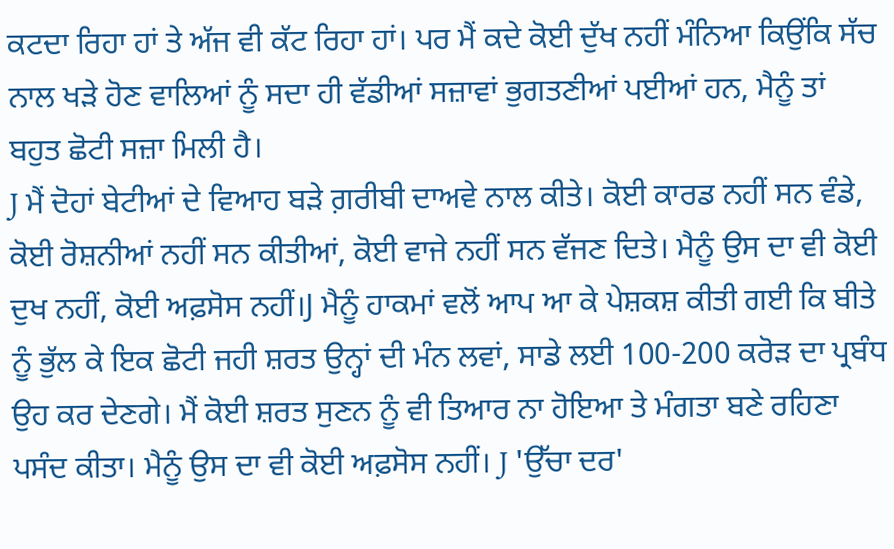ਕਟਦਾ ਰਿਹਾ ਹਾਂ ਤੇ ਅੱਜ ਵੀ ਕੱਟ ਰਿਹਾ ਹਾਂ। ਪਰ ਮੈਂ ਕਦੇ ਕੋਈ ਦੁੱਖ ਨਹੀਂ ਮੰਨਿਆ ਕਿਉਂਕਿ ਸੱਚ ਨਾਲ ਖੜੇ ਹੋਣ ਵਾਲਿਆਂ ਨੂੰ ਸਦਾ ਹੀ ਵੱਡੀਆਂ ਸਜ਼ਾਵਾਂ ਭੁਗਤਣੀਆਂ ਪਈਆਂ ਹਨ, ਮੈਨੂੰ ਤਾਂ ਬਹੁਤ ਛੋਟੀ ਸਜ਼ਾ ਮਿਲੀ ਹੈ।
J ਮੈਂ ਦੋਹਾਂ ਬੇਟੀਆਂ ਦੇ ਵਿਆਹ ਬੜੇ ਗ਼ਰੀਬੀ ਦਾਅਵੇ ਨਾਲ ਕੀਤੇ। ਕੋਈ ਕਾਰਡ ਨਹੀਂ ਸਨ ਵੰਡੇ, ਕੋਈ ਰੋਸ਼ਨੀਆਂ ਨਹੀਂ ਸਨ ਕੀਤੀਆਂ, ਕੋਈ ਵਾਜੇ ਨਹੀਂ ਸਨ ਵੱਜਣ ਦਿਤੇ। ਮੈਨੂੰ ਉਸ ਦਾ ਵੀ ਕੋਈ ਦੁਖ ਨਹੀਂ, ਕੋਈ ਅਫ਼ਸੋਸ ਨਹੀਂ।J ਮੈਨੂੰ ਹਾਕਮਾਂ ਵਲੋਂ ਆਪ ਆ ਕੇ ਪੇਸ਼ਕਸ਼ ਕੀਤੀ ਗਈ ਕਿ ਬੀਤੇ ਨੂੰ ਭੁੱਲ ਕੇ ਇਕ ਛੋਟੀ ਜਹੀ ਸ਼ਰਤ ਉਨ੍ਹਾਂ ਦੀ ਮੰਨ ਲਵਾਂ, ਸਾਡੇ ਲਈ 100-200 ਕਰੋੜ ਦਾ ਪ੍ਰਬੰਧ ਉਹ ਕਰ ਦੇਣਗੇ। ਮੈਂ ਕੋਈ ਸ਼ਰਤ ਸੁਣਨ ਨੂੰ ਵੀ ਤਿਆਰ ਨਾ ਹੋਇਆ ਤੇ ਮੰਗਤਾ ਬਣੇ ਰਹਿਣਾ ਪਸੰਦ ਕੀਤਾ। ਮੈਨੂੰ ਉਸ ਦਾ ਵੀ ਕੋਈ ਅਫ਼ਸੋਸ ਨਹੀਂ। J 'ਉੱਚਾ ਦਰ'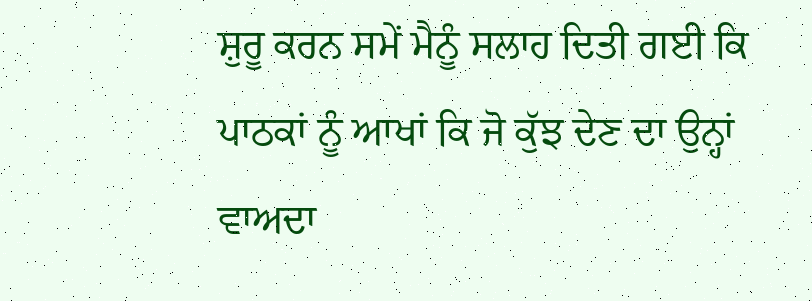ਸ਼ੁਰੂ ਕਰਨ ਸਮੇਂ ਮੈਨੂੰ ਸਲਾਹ ਦਿਤੀ ਗਈ ਕਿ ਪਾਠਕਾਂ ਨੂੰ ਆਖਾਂ ਕਿ ਜੋ ਕੁੱਝ ਦੇਣ ਦਾ ਉਨ੍ਹਾਂ ਵਾਅਦਾ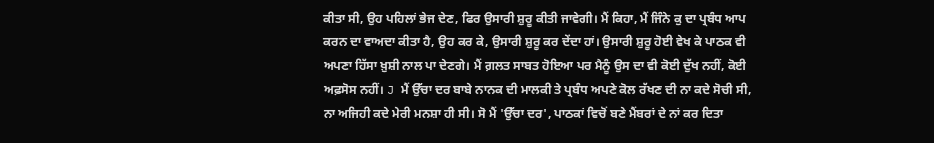ਕੀਤਾ ਸੀ, ਉਹ ਪਹਿਲਾਂ ਭੇਜ ਦੇਣ, ਫਿਰ ਉਸਾਰੀ ਸ਼ੁਰੂ ਕੀਤੀ ਜਾਵੇਗੀ। ਮੈਂ ਕਿਹਾ, ਮੈਂ ਜਿੰਨੇ ਕੁ ਦਾ ਪ੍ਰਬੰਧ ਆਪ ਕਰਨ ਦਾ ਵਾਅਦਾ ਕੀਤਾ ਹੈ, ਉਹ ਕਰ ਕੇ, ਉਸਾਰੀ ਸ਼ੁਰੂ ਕਰ ਦੇਂਦਾ ਹਾਂ। ਉਸਾਰੀ ਸ਼ੁਰੂ ਹੋਈ ਵੇਖ ਕੇ ਪਾਠਕ ਵੀ ਅਪਣਾ ਹਿੱਸਾ ਖ਼ੁਸ਼ੀ ਨਾਲ ਪਾ ਦੇਣਗੇ। ਮੈਂ ਗ਼ਲਤ ਸਾਬਤ ਹੋਇਆ ਪਰ ਮੈਨੂੰ ਉਸ ਦਾ ਵੀ ਕੋਈ ਦੁੱਖ ਨਹੀਂ, ਕੋਈ ਅਫ਼ਸੋਸ ਨਹੀਂ। J ਮੈਂ ਉੱਚਾ ਦਰ ਬਾਬੇ ਨਾਨਕ ਦੀ ਮਾਲਕੀ ਤੇ ਪ੍ਰਬੰਧ ਅਪਣੇ ਕੋਲ ਰੱਖਣ ਦੀ ਨਾ ਕਦੇ ਸੋਚੀ ਸੀ, ਨਾ ਅਜਿਹੀ ਕਦੇ ਮੇਰੀ ਮਨਸ਼ਾ ਹੀ ਸੀ। ਸੋ ਮੈਂ 'ਉੱਚਾ ਦਰ', ਪਾਠਕਾਂ ਵਿਚੋਂ ਬਣੇ ਮੈਂਬਰਾਂ ਦੇ ਨਾਂ ਕਰ ਦਿਤਾ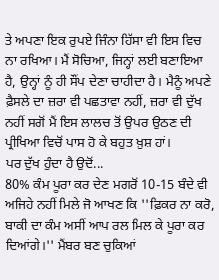ਤੇ ਅਪਣਾ ਇਕ ਰੁਪਏ ਜਿੰਨਾ ਹਿੱਸਾ ਵੀ ਇਸ ਵਿਚ ਨਾ ਰਖਿਆ। ਮੈਂ ਸੋਚਿਆ, ਜਿਨ੍ਹਾਂ ਲਈ ਬਣਾਇਆ ਹੈ, ਉਨ੍ਹਾਂ ਨੂੰ ਹੀ ਸੌਂਪ ਦੇਣਾ ਚਾਹੀਦਾ ਹੈ। ਮੈਨੂੰ ਅਪਣੇ ਫ਼ੈਸਲੇ ਦਾ ਜ਼ਰਾ ਵੀ ਪਛਤਾਵਾ ਨਹੀਂ, ਜ਼ਰਾ ਵੀ ਦੁੱਖ ਨਹੀਂ ਸਗੋਂ ਮੈਂ ਇਸ ਲਾਲਚ ਤੋਂ ਉਪਰ ਉਠਣ ਦੀ ਪ੍ਰੀਖਿਆ ਵਿਚੋਂ ਪਾਸ ਹੋ ਕੇ ਬਹੁਤ ਖ਼ੁਸ਼ ਹਾਂ।
ਪਰ ਦੁੱਖ ਹੁੰਦਾ ਹੈ ਉਦੋਂ...
80% ਕੰਮ ਪੂਰਾ ਕਰ ਦੇਣ ਮਗਰੋਂ 10-15 ਬੰਦੇ ਵੀ ਅਜਿਹੇ ਨਹੀਂ ਮਿਲੇ ਜੋ ਆਖਣ ਕਿ ''ਫ਼ਿਕਰ ਨਾ ਕਰੋ, ਬਾਕੀ ਦਾ ਕੰਮ ਅਸੀਂ ਆਪ ਰਲ ਮਿਲ ਕੇ ਪੂਰਾ ਕਰ ਦਿਆਂਗੇ।'' ਮੈਂਬਰ ਬਣ ਚੁਕਿਆਂ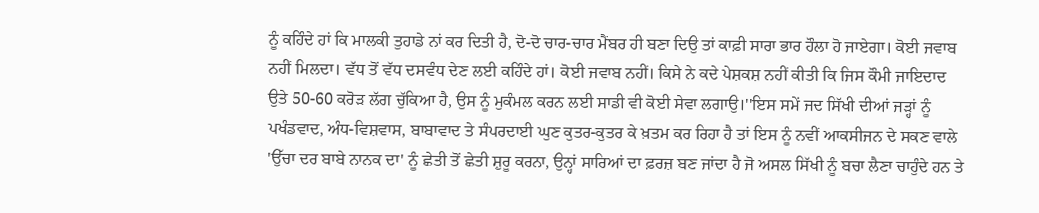ਨੂੰ ਕਹਿੰਦੇ ਹਾਂ ਕਿ ਮਾਲਕੀ ਤੁਹਾਡੇ ਨਾਂ ਕਰ ਦਿਤੀ ਹੈ, ਦੋ-ਦੋ ਚਾਰ-ਚਾਰ ਮੈਂਬਰ ਹੀ ਬਣਾ ਦਿਉ ਤਾਂ ਕਾਫ਼ੀ ਸਾਰਾ ਭਾਰ ਹੌਲਾ ਹੋ ਜਾਏਗਾ। ਕੋਈ ਜਵਾਬ ਨਹੀਂ ਮਿਲਦਾ। ਵੱਧ ਤੋਂ ਵੱਧ ਦਸਵੰਧ ਦੇਣ ਲਈ ਕਹਿੰਦੇ ਹਾਂ। ਕੋਈ ਜਵਾਬ ਨਹੀਂ। ਕਿਸੇ ਨੇ ਕਦੇ ਪੇਸ਼ਕਸ਼ ਨਹੀਂ ਕੀਤੀ ਕਿ ਜਿਸ ਕੌਮੀ ਜਾਇਦਾਦ ਉਤੇ 50-60 ਕਰੋੜ ਲੱਗ ਚੁੱਕਿਆ ਹੈ, ਉਸ ਨੂੰ ਮੁਕੰਮਲ ਕਰਨ ਲਈ ਸਾਡੀ ਵੀ ਕੋਈ ਸੇਵਾ ਲਗਾਉ।''ਇਸ ਸਮੇਂ ਜਦ ਸਿੱਖੀ ਦੀਆਂ ਜੜ੍ਹਾਂ ਨੂੰ ਪਖੰਡਵਾਦ, ਅੰਧ-ਵਿਸ਼ਵਾਸ, ਬਾਬਾਵਾਦ ਤੇ ਸੰਪਰਦਾਈ ਘੁਣ ਕੁਤਰ-ਕੁਤਰ ਕੇ ਖ਼ਤਮ ਕਰ ਰਿਹਾ ਹੈ ਤਾਂ ਇਸ ਨੂੰ ਨਵੀਂ ਆਕਸੀਜਨ ਦੇ ਸਕਣ ਵਾਲੇ 'ਉੱਚਾ ਦਰ ਬਾਬੇ ਨਾਨਕ ਦਾ' ਨੂੰ ਛੇਤੀ ਤੋਂ ਛੇਤੀ ਸ਼ੁਰੂ ਕਰਨਾ, ਉਨ੍ਹਾਂ ਸਾਰਿਆਂ ਦਾ ਫ਼ਰਜ਼ ਬਣ ਜਾਂਦਾ ਹੈ ਜੋ ਅਸਲ ਸਿੱਖੀ ਨੂੰ ਬਚਾ ਲੈਣਾ ਚਾਹੁੰਦੇ ਹਨ ਤੇ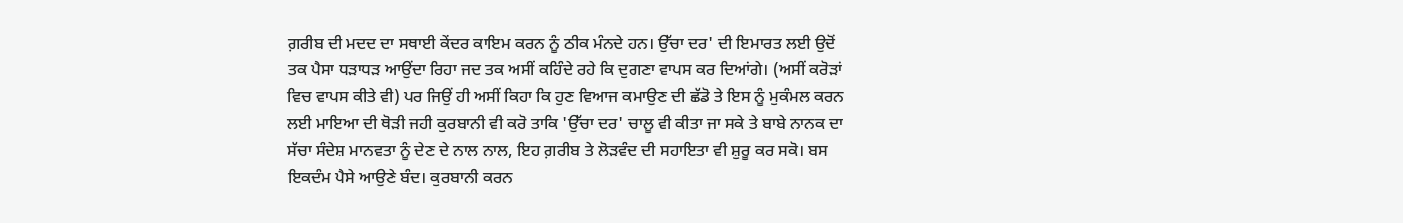ਗ਼ਰੀਬ ਦੀ ਮਦਦ ਦਾ ਸਥਾਈ ਕੇਂਦਰ ਕਾਇਮ ਕਰਨ ਨੂੰ ਠੀਕ ਮੰਨਦੇ ਹਨ। ਉੱਚਾ ਦਰ' ਦੀ ਇਮਾਰਤ ਲਈ ਉਦੋਂ ਤਕ ਪੈਸਾ ਧੜਾਧੜ ਆਉਂਦਾ ਰਿਹਾ ਜਦ ਤਕ ਅਸੀਂ ਕਹਿੰਦੇ ਰਹੇ ਕਿ ਦੁਗਣਾ ਵਾਪਸ ਕਰ ਦਿਆਂਗੇ। (ਅਸੀਂ ਕਰੋੜਾਂ ਵਿਚ ਵਾਪਸ ਕੀਤੇ ਵੀ) ਪਰ ਜਿਉਂ ਹੀ ਅਸੀਂ ਕਿਹਾ ਕਿ ਹੁਣ ਵਿਆਜ ਕਮਾਉਣ ਦੀ ਛੱਡੋ ਤੇ ਇਸ ਨੂੰ ਮੁਕੰਮਲ ਕਰਨ ਲਈ ਮਾਇਆ ਦੀ ਥੋੜੀ ਜਹੀ ਕੁਰਬਾਨੀ ਵੀ ਕਰੋ ਤਾਕਿ 'ਉੱਚਾ ਦਰ' ਚਾਲੂ ਵੀ ਕੀਤਾ ਜਾ ਸਕੇ ਤੇ ਬਾਬੇ ਨਾਨਕ ਦਾ ਸੱਚਾ ਸੰਦੇਸ਼ ਮਾਨਵਤਾ ਨੂੰ ਦੇਣ ਦੇ ਨਾਲ ਨਾਲ, ਇਹ ਗ਼ਰੀਬ ਤੇ ਲੋੜਵੰਦ ਦੀ ਸਹਾਇਤਾ ਵੀ ਸ਼ੁਰੂ ਕਰ ਸਕੋ। ਬਸ ਇਕਦੰਮ ਪੈਸੇ ਆਉਣੇ ਬੰਦ। ਕੁਰਬਾਨੀ ਕਰਨ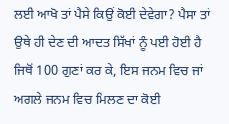ਲਈ ਆਖੋ ਤਾਂ ਪੈਸੇ ਕਿਉਂ ਕੋਈ ਦੇਵੇਗਾ? ਪੈਸਾ ਤਾਂ ਉਥੇ ਹੀ ਦੇਣ ਦੀ ਆਦਤ ਸਿੱਖਾਂ ਨੂੰ ਪਈ ਹੋਈ ਹੈ ਜਿਥੋਂ 100 ਗੁਣਾਂ ਕਰ ਕੇ, ਇਸ ਜਨਮ ਵਿਚ ਜਾਂ ਅਗਲੇ ਜਨਮ ਵਿਚ ਮਿਲਣ ਦਾ ਕੋਈ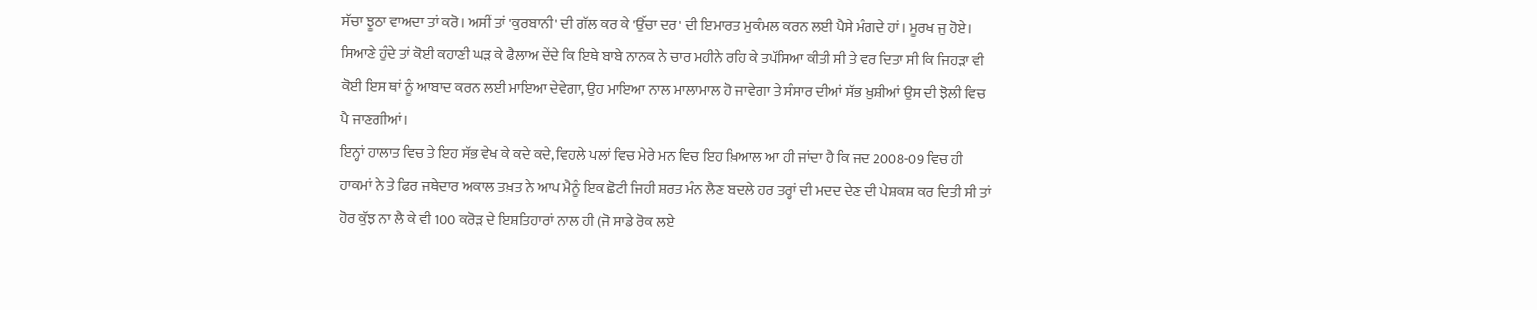ਸੱਚਾ ਝੂਠਾ ਵਾਅਦਾ ਤਾਂ ਕਰੋ। ਅਸੀਂ ਤਾਂ 'ਕੁਰਬਾਨੀ' ਦੀ ਗੱਲ ਕਰ ਕੇ 'ਉੱਚਾ ਦਰ' ਦੀ ਇਮਾਰਤ ਮੁਕੰਮਲ ਕਰਨ ਲਈ ਪੈਸੇ ਮੰਗਦੇ ਹਾਂ। ਮੂਰਖ ਜੁ ਹੋਏ। ਸਿਆਣੇ ਹੁੰਦੇ ਤਾਂ ਕੋਈ ਕਹਾਣੀ ਘੜ ਕੇ ਫੈਲਾਅ ਦੇਂਦੇ ਕਿ ਇਥੇ ਬਾਬੇ ਨਾਨਕ ਨੇ ਚਾਰ ਮਹੀਨੇ ਰਹਿ ਕੇ ਤਪੱਸਿਆ ਕੀਤੀ ਸੀ ਤੇ ਵਰ ਦਿਤਾ ਸੀ ਕਿ ਜਿਹੜਾ ਵੀ ਕੋਈ ਇਸ ਥਾਂ ਨੂੰ ਆਬਾਦ ਕਰਨ ਲਈ ਮਾਇਆ ਦੇਵੇਗਾ, ਉਹ ਮਾਇਆ ਨਾਲ ਮਾਲਾਮਾਲ ਹੋ ਜਾਵੇਗਾ ਤੇ ਸੰਸਾਰ ਦੀਆਂ ਸੱਭ ਖ਼ੁਸ਼ੀਆਂ ਉਸ ਦੀ ਝੋਲੀ ਵਿਚ ਪੈ ਜਾਣਗੀਆਂ।
ਇਨ੍ਹਾਂ ਹਾਲਾਤ ਵਿਚ ਤੇ ਇਹ ਸੱਭ ਵੇਖ ਕੇ ਕਦੇ ਕਦੇ, ਵਿਹਲੇ ਪਲਾਂ ਵਿਚ ਮੇਰੇ ਮਨ ਵਿਚ ਇਹ ਖ਼ਿਆਲ ਆ ਹੀ ਜਾਂਦਾ ਹੈ ਕਿ ਜਦ 2008-09 ਵਿਚ ਹੀ ਹਾਕਮਾਂ ਨੇ ਤੇ ਫਿਰ ਜਥੇਦਾਰ ਅਕਾਲ ਤਖ਼ਤ ਨੇ ਆਪ ਮੈਨੂੰ ਇਕ ਛੋਟੀ ਜਿਹੀ ਸ਼ਰਤ ਮੰਨ ਲੈਣ ਬਦਲੇ ਹਰ ਤਰ੍ਹਾਂ ਦੀ ਮਦਦ ਦੇਣ ਦੀ ਪੇਸ਼ਕਸ਼ ਕਰ ਦਿਤੀ ਸੀ ਤਾਂ ਹੋਰ ਕੁੱਝ ਨਾ ਲੈ ਕੇ ਵੀ 100 ਕਰੋੜ ਦੇ ਇਸ਼ਤਿਹਾਰਾਂ ਨਾਲ ਹੀ (ਜੋ ਸਾਡੇ ਰੋਕ ਲਏ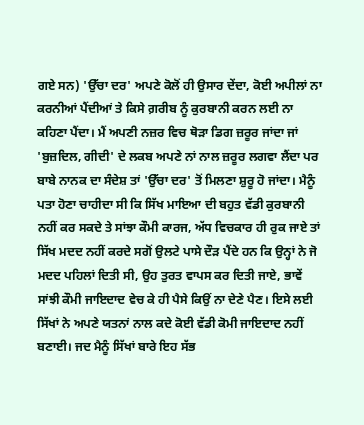ਗਏ ਸਨ) 'ਉੱਚਾ ਦਰ' ਅਪਣੇ ਕੋਲੋਂ ਹੀ ਉਸਾਰ ਦੇਂਦਾ, ਕੋਈ ਅਪੀਲਾਂ ਨਾ ਕਰਨੀਆਂ ਪੈਂਦੀਆਂ ਤੇ ਕਿਸੇ ਗ਼ਰੀਬ ਨੂੰ ਕੁਰਬਾਨੀ ਕਰਨ ਲਈ ਨਾ ਕਹਿਣਾ ਪੈਂਦਾ। ਮੈਂ ਅਪਣੀ ਨਜ਼ਰ ਵਿਚ ਥੋੜਾ ਡਿਗ ਜ਼ਰੂਰ ਜਾਂਦਾ ਜਾਂ 'ਬੁਜ਼ਦਿਲ, ਗੀਦੀ' ਦੇ ਲਕਬ ਅਪਣੇ ਨਾਂ ਨਾਲ ਜ਼ਰੂਰ ਲਗਵਾ ਲੈਂਦਾ ਪਰ ਬਾਬੇ ਨਾਨਕ ਦਾ ਸੰਦੇਸ਼ ਤਾਂ 'ਉੱਚਾ ਦਰ' ਤੋਂ ਮਿਲਣਾ ਸ਼ੁਰੂ ਹੋ ਜਾਂਦਾ। ਮੈਨੂੰ ਪਤਾ ਹੋਣਾ ਚਾਹੀਦਾ ਸੀ ਕਿ ਸਿੱਖ ਮਾਇਆ ਦੀ ਬਹੁਤ ਵੱਡੀ ਕੁਰਬਾਨੀ ਨਹੀਂ ਕਰ ਸਕਦੇ ਤੇ ਸਾਂਝਾ ਕੌਮੀ ਕਾਰਜ, ਅੱਧ ਵਿਚਕਾਰ ਹੀ ਰੁਕ ਜਾਏ ਤਾਂ ਸਿੱਖ ਮਦਦ ਨਹੀਂ ਕਰਦੇ ਸਗੋਂ ਉਲਟੇ ਪਾਸੇ ਦੌੜ ਪੈਂਦੇ ਹਨ ਕਿ ਉਨ੍ਹਾਂ ਨੇ ਜੋ ਮਦਦ ਪਹਿਲਾਂ ਦਿਤੀ ਸੀ, ਉਹ ਤੁਰਤ ਵਾਪਸ ਕਰ ਦਿਤੀ ਜਾਏ, ਭਾਵੇਂ ਸਾਂਝੀ ਕੌਮੀ ਜਾਇਦਾਦ ਵੇਚ ਕੇ ਹੀ ਪੈਸੇ ਕਿਉਂ ਨਾ ਦੇਣੇ ਪੈਣ। ਇਸੇ ਲਈ ਸਿੱਖਾਂ ਨੇ ਅਪਣੇ ਯਤਨਾਂ ਨਾਲ ਕਦੇ ਕੋਈ ਵੱਡੀ ਕੋਮੀ ਜਾਇਦਾਦ ਨਹੀਂ ਬਣਾਈ। ਜਦ ਮੈਨੂੰ ਸਿੱਖਾਂ ਬਾਰੇ ਇਹ ਸੱਭ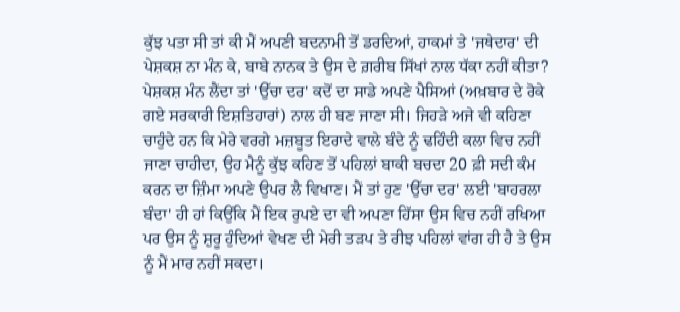ਕੁੱਝ ਪਤਾ ਸੀ ਤਾਂ ਕੀ ਮੈਂ ਅਪਣੀ ਬਦਨਾਮੀ ਤੋਂ ਡਰਦਿਆਂ, ਹਾਕਮਾਂ ਤੇ 'ਜਥੇਦਾਰ' ਦੀ ਪੇਸ਼ਕਸ਼ ਨਾ ਮੰਨ ਕੇ, ਬਾਬੇ ਨਾਨਕ ਤੇ ਉਸ ਦੇ ਗ਼ਰੀਬ ਸਿੱਖਾਂ ਨਾਲ ਧੱਕਾ ਨਹੀਂ ਕੀਤਾ? ਪੇਸ਼ਕਸ਼ ਮੰਨ ਲੈਂਦਾ ਤਾਂ 'ਉੱਚਾ ਦਰ' ਕਦੋਂ ਦਾ ਸਾਡੇ ਅਪਣੇ ਪੈਸਿਆਂ (ਅਖ਼ਬਾਰ ਦੇ ਰੋਕੇ ਗਏ ਸਰਕਾਰੀ ਇਸ਼ਤਿਹਾਰਾਂ) ਨਾਲ ਹੀ ਬਣ ਜਾਣਾ ਸੀ। ਜਿਹੜੇ ਅਜੇ ਵੀ ਕਹਿਣਾ ਚਾਹੁੰਦੇ ਹਨ ਕਿ ਮੇਰੇ ਵਰਗੇ ਮਜ਼ਬੂਤ ਇਰਾਦੇ ਵਾਲੇ ਬੰਦੇ ਨੂੰ ਢਹਿੰਦੀ ਕਲਾ ਵਿਚ ਨਹੀਂ ਜਾਣਾ ਚਾਹੀਦਾ, ਉਹ ਮੈਨੂੰ ਕੁੱਝ ਕਹਿਣ ਤੋਂ ਪਹਿਲਾਂ ਬਾਕੀ ਬਚਦਾ 20 ਫ਼ੀ ਸਦੀ ਕੰਮ ਕਰਨ ਦਾ ਜ਼ਿੰਮਾ ਅਪਣੇ ਉਪਰ ਲੈ ਵਿਖਾਣ। ਮੈਂ ਤਾਂ ਹੁਣ 'ਉੱਚਾ ਦਰ' ਲਈ 'ਬਾਹਰਲਾ ਬੰਦਾ' ਹੀ ਹਾਂ ਕਿਉਂਕਿ ਮੈਂ ਇਕ ਰੁਪਏ ਦਾ ਵੀ ਅਪਣਾ ਹਿੱਸਾ ਉਸ ਵਿਚ ਨਹੀਂ ਰਖਿਆ ਪਰ ਉਸ ਨੂੰ ਸ਼ੁਰੂ ਹੁੰਦਿਆਂ ਵੇਖਣ ਦੀ ਮੇਰੀ ਤੜਪ ਤੇ ਰੀਝ ਪਹਿਲਾਂ ਵਾਂਗ ਹੀ ਹੈ ਤੇ ਉਸ ਨੂੰ ਮੈਂ ਮਾਰ ਨਹੀਂ ਸਕਦਾ।